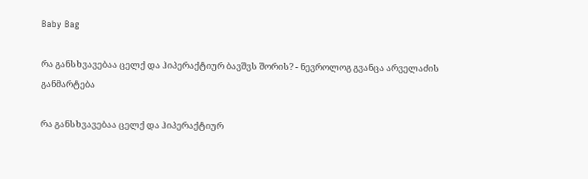Baby Bag

რა განსხვავებაა ცელქ და ჰიპერაქტიურ ბავშვს შორის? - ნევროლოგ გვანცა არველაძის განმარტება

რა განსხვავებაა ცელქ და ჰიპერაქტიურ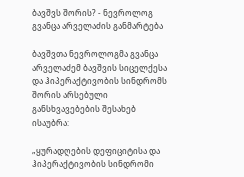ბავშვს შორის? - ნევროლოგ გვანცა არველაძის განმარტება

ბავშვთა ნევროლოგმა გვანცა არველაძემ ბავშვის სიცელქესა და ჰიპერაქტივობის სინდრომს შორის არსებული განსხვავებების შესახებ ისაუბრა:

„ყურადღების დეფიციტისა და ჰიპერაქტივობის სინდრომი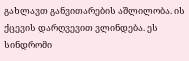გახლავთ განვითარების აშლილობა. ის ქცევის დარღვევით ვლინდება. ეს სინდრომი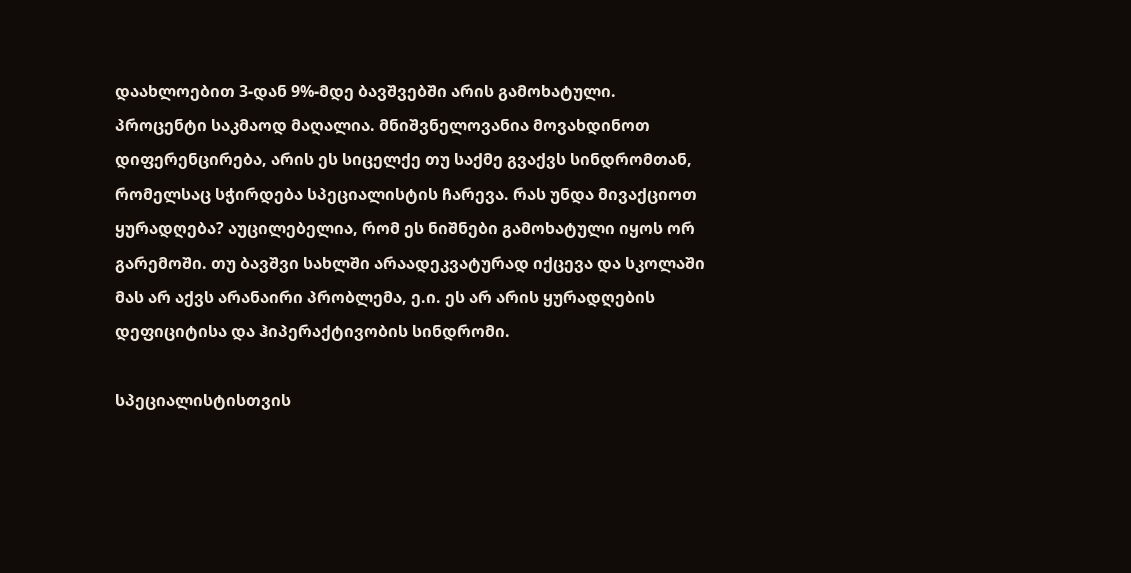დაახლოებით 3-დან 9%-მდე ბავშვებში არის გამოხატული. პროცენტი საკმაოდ მაღალია. მნიშვნელოვანია მოვახდინოთ დიფერენცირება, არის ეს სიცელქე თუ საქმე გვაქვს სინდრომთან, რომელსაც სჭირდება სპეციალისტის ჩარევა. რას უნდა მივაქციოთ ყურადღება? აუცილებელია, რომ ეს ნიშნები გამოხატული იყოს ორ გარემოში. თუ ბავშვი სახლში არაადეკვატურად იქცევა და სკოლაში მას არ აქვს არანაირი პრობლემა, ე.ი. ეს არ არის ყურადღების დეფიციტისა და ჰიპერაქტივობის სინდრომი.

სპეციალისტისთვის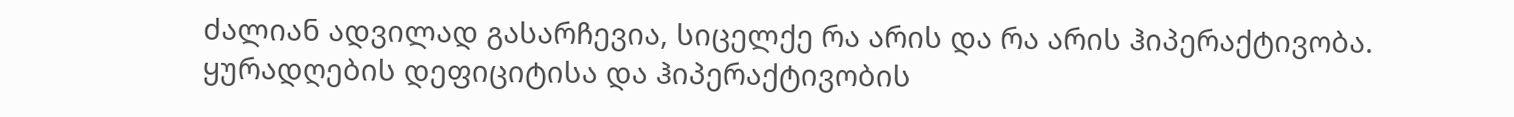ძალიან ადვილად გასარჩევია, სიცელქე რა არის და რა არის ჰიპერაქტივობა. ყურადღების დეფიციტისა და ჰიპერაქტივობის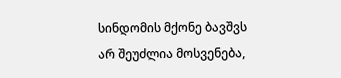სინდომის მქონე ბავშვს არ შეუძლია მოსვენება,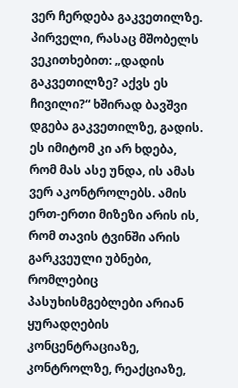ვერ ჩერდება გაკვეთილზე. პირველი, რასაც მშობელს ვეკითხებით: „დადის გაკვეთილზე? აქვს ეს ჩივილი?“ ხშირად ბავშვი დგება გაკვეთილზე, გადის. ეს იმიტომ კი არ ხდება, რომ მას ასე უნდა, ის ამას ვერ აკონტროლებს. ამის ერთ-ერთი მიზეზი არის ის, რომ თავის ტვინში არის გარკვეული უბნები, რომლებიც პასუხისმგებლები არიან ყურადღების კონცენტრაციაზე, კონტროლზე, რეაქციაზე,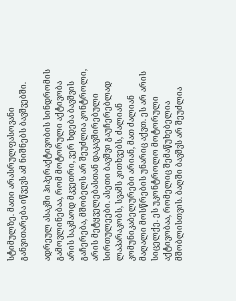სტიმულზე. მათი არასრულფასოვანი განვითარება იწვევს ამ ნიშნებს ბავშვებში.

ადრეულ ასაკში ჰიპერაქტივობის სინდრომის გამოვლინებაა, რომ მოტორული აქტივობა არის საკმაოდ მკვეთრი, ვერ ხდება ბავშვის გაჩერება, მშობელს არ შეუძლია კონტროლი, არის მეტყველებასთან დაკავშირებული სირთულეები. ასეთი ბავშვი გაუჩერებლად ლაპარაკობს, სვამს კითხვებს, ძალიან კომუნიკაბელურები არიან, მათ ძალიან მაღალი მოსწრების უნარიც აქვთ. ეს არ არის სიცელქე. ეს უკონტროლო მოტორული აქტივობაა, რომელიც შემაწუხებელია მშობლისთვის. ბაღში ბავშვს არ შეუძლია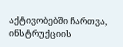აქტივობებში ჩართვა, ინსტრუქციის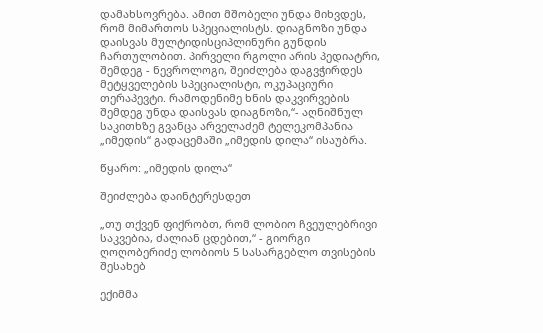დამახსოვრება. ამით მშობელი უნდა მიხვდეს, რომ მიმართოს სპეციალისტს. დიაგნოზი უნდა დაისვას მულტიდისციპლინური გუნდის ჩართულობით. პირველი რგოლი არის პედიატრი, შემდეგ - ნევროლოგი, შეიძლება დაგვჭირდეს მეტყველების სპეციალისტი, ოკუპაციური თერაპევტი. რამოდენიმე ხნის დაკვირვების შემდეგ უნდა დაისვას დიაგნოზი,“- აღნიშნულ საკითხზე გვანცა არველაძემ ტელეკომპანია „იმედის“ გადაცემაში „იმედის დილა“ ისაუბრა.

წყარო: „იმედის დილა“

შეიძლება დაინტერესდეთ

„თუ თქვენ ფიქრობთ, რომ ლობიო ჩვეულებრივი საკვებია, ძალიან ცდებით,“ - გიორგი ღოღობერიძე ლობიოს 5 სასარგებლო თვისების შესახებ

ექიმმა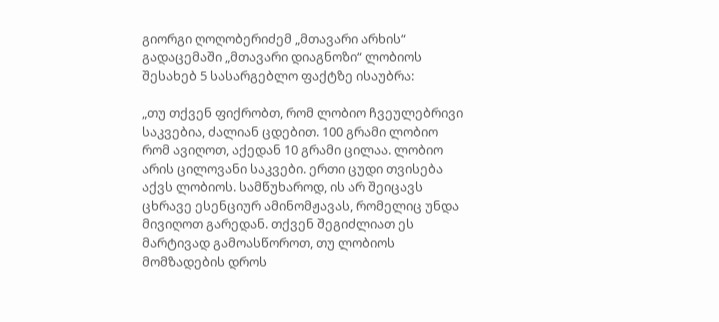გიორგი ღოღობერიძემ „მთავარი არხის“ გადაცემაში „მთავარი დიაგნოზი“ ლობიოს შესახებ 5 სასარგებლო ფაქტზე ისაუბრა:

„თუ თქვენ ფიქრობთ, რომ ლობიო ჩვეულებრივი საკვებია, ძალიან ცდებით. 100 გრამი ლობიო რომ ავიღოთ, აქედან 10 გრამი ცილაა. ლობიო არის ცილოვანი საკვები. ერთი ცუდი თვისება აქვს ლობიოს. სამწუხაროდ, ის არ შეიცავს ცხრავე ესენციურ ამინომჟავას, რომელიც უნდა მივიღოთ გარედან. თქვენ შეგიძლიათ ეს მარტივად გამოასწოროთ, თუ ლობიოს მომზადების დროს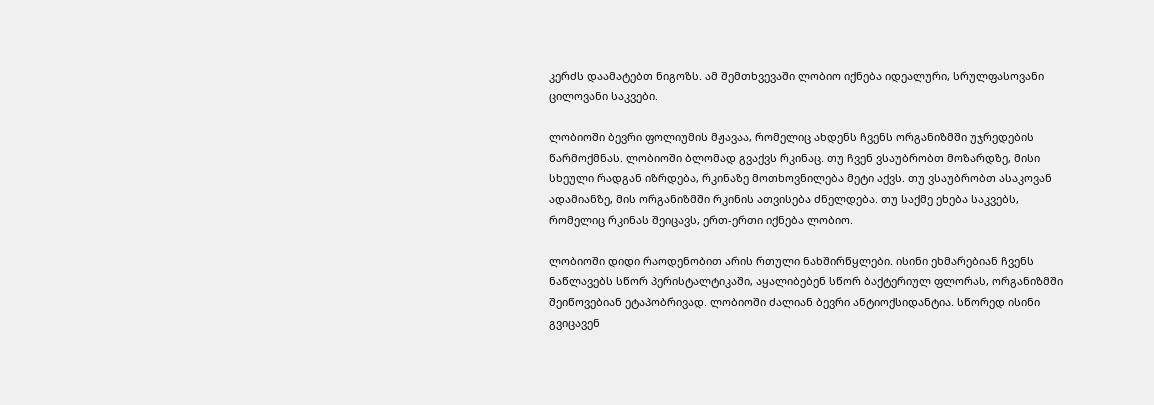კერძს დაამატებთ ნიგოზს. ამ შემთხვევაში ლობიო იქნება იდეალური, სრულფასოვანი ცილოვანი საკვები.

ლობიოში ბევრი ფოლიუმის მჟავაა, რომელიც ახდენს ჩვენს ორგანიზმში უჯრედების წარმოქმნას. ლობიოში ბლომად გვაქვს რკინაც. თუ ჩვენ ვსაუბრობთ მოზარდზე, მისი სხეული რადგან იზრდება, რკინაზე მოთხოვნილება მეტი აქვს. თუ ვსაუბრობთ ასაკოვან ადამიანზე, მის ორგანიზმში რკინის ათვისება ძნელდება. თუ საქმე ეხება საკვებს, რომელიც რკინას შეიცავს, ერთ-ერთი იქნება ლობიო.

ლობიოში დიდი რაოდენობით არის რთული ნახშირწყლები. ისინი ეხმარებიან ჩვენს ნაწლავებს სწორ პერისტალტიკაში, აყალიბებენ სწორ ბაქტერიულ ფლორას, ორგანიზმში შეიწოვებიან ეტაპობრივად. ლობიოში ძალიან ბევრი ანტიოქსიდანტია. სწორედ ისინი გვიცავენ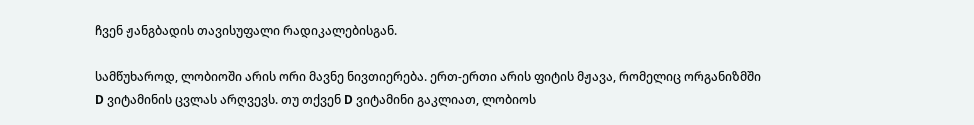ჩვენ ჟანგბადის თავისუფალი რადიკალებისგან.

სამწუხაროდ, ლობიოში არის ორი მავნე ნივთიერება. ერთ-ერთი არის ფიტის მჟავა, რომელიც ორგანიზმში D ვიტამინის ცვლას არღვევს. თუ თქვენ D ვიტამინი გაკლიათ, ლობიოს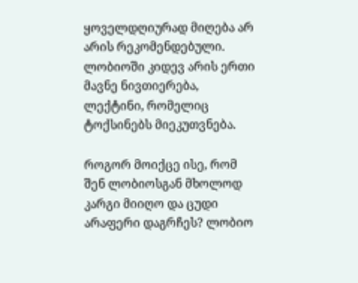ყოველდღიურად მიღება არ არის რეკომენდებული. ლობიოში კიდევ არის ერთი მავნე ნივთიერება, ლექტინი, რომელიც ტოქსინებს მიეკუთვნება.

როგორ მოიქცე ისე, რომ შენ ლობიოსგან მხოლოდ კარგი მიიღო და ცუდი არაფერი დაგრჩეს? ლობიო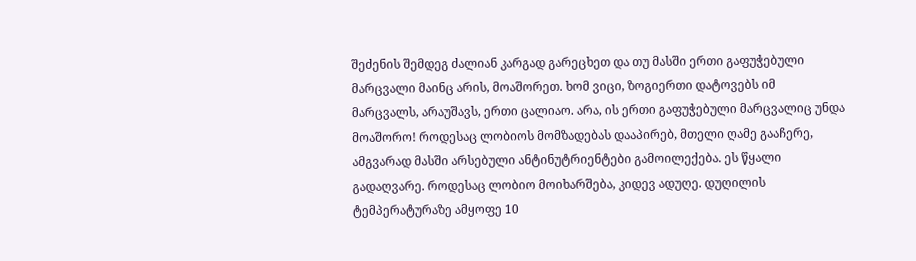შეძენის შემდეგ ძალიან კარგად გარეცხეთ და თუ მასში ერთი გაფუჭებული მარცვალი მაინც არის, მოაშორეთ. ხომ ვიცი, ზოგიერთი დატოვებს იმ მარცვალს, არაუშავს, ერთი ცალიაო. არა, ის ერთი გაფუჭებული მარცვალიც უნდა მოაშორო! როდესაც ლობიოს მომზადებას დააპირებ, მთელი ღამე გააჩერე, ამგვარად მასში არსებული ანტინუტრიენტები გამოილექება. ეს წყალი გადაღვარე. როდესაც ლობიო მოიხარშება, კიდევ ადუღე. დუღილის ტემპერატურაზე ამყოფე 10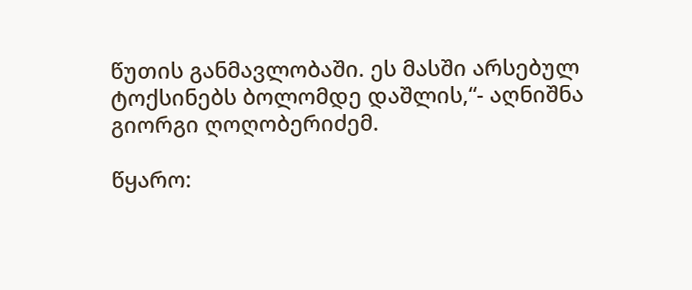წუთის განმავლობაში. ეს მასში არსებულ ტოქსინებს ბოლომდე დაშლის,“- აღნიშნა გიორგი ღოღობერიძემ.

წყარო: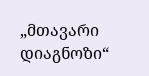„მთავარი დიაგნოზი“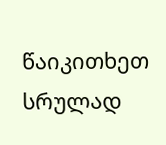წაიკითხეთ სრულად